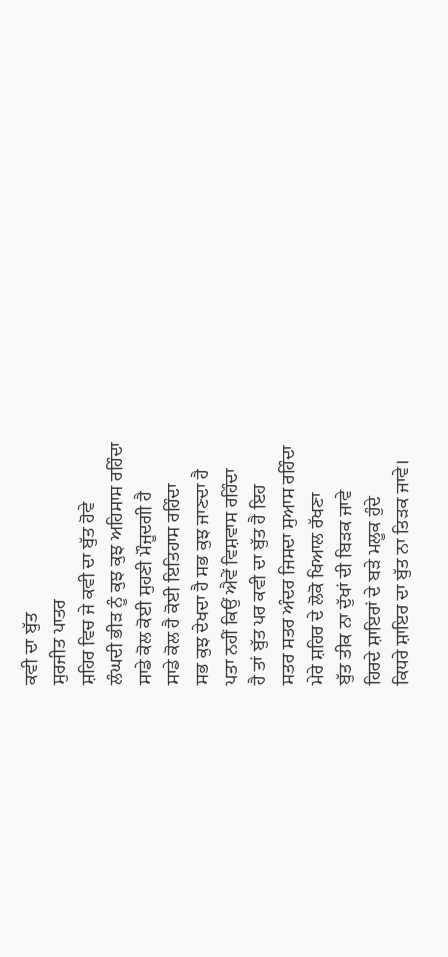ਕਵੀ ਦਾ ਬੁੱਤ
ਸੁਰਜੀਤ ਪਾਤਰ
ਸ਼ਹਿਰ ਵਿਚ ਜੇ ਕਵੀ ਦਾ ਬੁੱਤ ਹੋਵੇ
ਲੰਘਦੀ ਭੀੜ ਨੂੰ ਕੁਝ ਕੁਝ ਅਹਿਸਾਸ ਰਹਿੰਦਾ
ਸਾਡੇ ਕੋਲ ਕੋਈ ਸੁਹਣੀ ਮੌਜੂਦਗੀ ਹੈ
ਸਾਡੇ ਕੋਲ ਹੈ ਕੋਈ ਇਤਿਹਾਸ ਰਹਿੰਦਾ
ਸਭ ਕੁਝ ਦੇਖਦਾ ਹੈ ਸਭ ਕੁਝ ਜਾਣਦਾ ਹੈ
ਪਤਾ ਨਹੀਂ ਕਿਉਂ ਐਵੇਂ ਵਿਸ਼ਵਾਸ ਰਹਿੰਦਾ
ਹੈ ਤਾਂ ਬੁੱਤ ਪਰ ਕਵੀ ਦਾ ਬੁੱਤ ਹੈ ਇਹ
ਸਤਰ ਸਤਰ ਅੰਦਰ ਜਿਸਦਾ ਸੁਆਸ ਰਹਿੰਦਾ
ਮੇਰੇ ਸ਼ਹਿਰ ਦੇ ਲੋਕੋ ਖਿਆਲ ਰੱਖਣਾ
ਬੁੱਤ ਤੀਕ ਨਾ ਦੁੱਖਾਂ ਦੀ ਬਿੜਕ ਜਾਵੇ
ਹਿਰਦੇ ਸ਼ਾਇਰਾਂ ਦੇ ਬੜੇ ਮਲੂਕ ਹੁੰਦੇ
ਕਿਧਰੇ ਸ਼ਾਇਰ ਦਾ ਬੁੱਤ ਨਾ ਤਿੜਕ ਜਾਵੇ।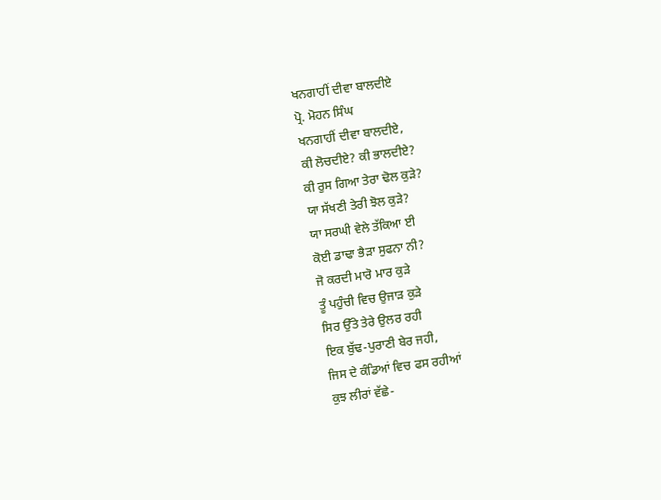ਖਨਗਾਹੀਂ ਦੀਵਾ ਬਾਲਦੀਏ
ਪ੍ਰੋ. ਮੋਹਨ ਸਿੰਘ
ਖਨਗਾਹੀਂ ਦੀਵਾ ਬਾਲਦੀਏ,
ਕੀ ਲੋਚਦੀਏ? ਕੀ ਭਾਲਦੀਏ?
ਕੀ ਰੁਸ ਗਿਆ ਤੇਰਾ ਢੋਲ ਕੁੜੇ?
ਯਾ ਸੱਖਣੀ ਤੇਰੀ ਝੋਲ ਕੁੜੇ?
ਯਾ ਸਰਘੀ ਵੇਲੇ ਤੱਕਿਆ ਈ
ਕੋਈ ਡਾਢਾ ਭੈੜਾ ਸੁਫਨਾ ਨੀ?
ਜੋ ਕਰਦੀ ਮਾਰੋ ਮਾਰ ਕੁੜੇ
ਤੂੰ ਪਹੁੰਚੀ ਵਿਚ ਉਜਾੜ ਕੁੜੇ
ਸਿਰ ਉੱਤੇ ਤੇਰੇ ਉਲਰ ਰਹੀ
ਇਕ ਬੁੱਢ-ਪੁਰਾਣੀ ਬੇਰ ਜਹੀ,
ਜਿਸ ਦੇ ਕੰਡਿਆਂ ਵਿਚ ਫਸ ਰਹੀਆਂ
ਕੁਝ ਲੀਰਾਂ ਵੱਛੇ-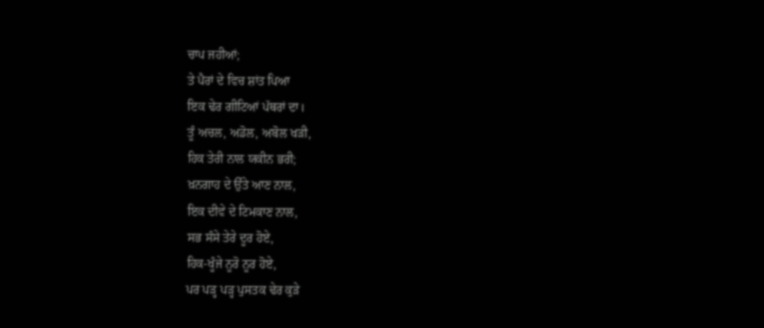ਚਾਪ ਜਹੀਆਂ;
ਤੇ ਪੈਰਾਂ ਦੇ ਵਿਚ ਸ਼ਾਂਤ ਪਿਆ
ਇਕ ਢੇਰ ਗੀਟਿਆਂ ਪੱਥਰਾਂ ਦਾ।
ਤੂੰ ਅਚਲ, ਅਡੋਲ, ਅਬੋਲ ਖੜੀ,
ਹਿਕ ਤੇਰੀ ਨਾਲ ਯਕੀਨ ਭਰੀ;
ਖ਼ਨਗਾਹ ਦੇ ਉੱਤੇ ਆਣ ਨਾਲ,
ਇਕ ਦੀਵੇ ਦੇ ਟਿਮਕਾਣ ਨਾਲ,
ਸਭ ਸੰਸੇ ਤੇਰੇ ਦੂਰ ਹੋਏ,
ਹਿਕ-ਖੂੰਜੇ ਨੂਰੋ ਨੂਰ ਹੋਏ,
ਪਰ ਪੜ੍ਹ ਪੜ੍ਹ ਪੁਸਤਕ ਢੇਰ ਕੁੜੇ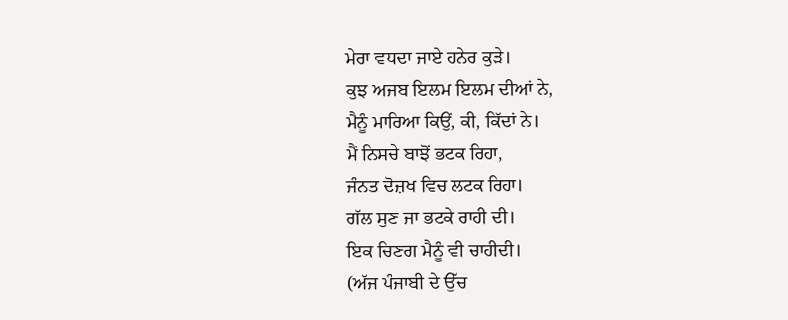ਮੇਰਾ ਵਧਦਾ ਜਾਏ ਹਨੇਰ ਕੁੜੇ।
ਕੁਝ ਅਜਬ ਇਲਮ ਇਲਮ ਦੀਆਂ ਨੇ,
ਮੈਨੂੰ ਮਾਰਿਆ ਕਿਉਂ, ਕੀ, ਕਿੱਦਾਂ ਨੇ।
ਮੈਂ ਨਿਸਚੇ ਬਾਝੋਂ ਭਟਕ ਰਿਹਾ,
ਜੰਨਤ ਦੋਜ਼ਖ ਵਿਚ ਲਟਕ ਰਿਹਾ।
ਗੱਲ ਸੁਣ ਜਾ ਭਟਕੇ ਰਾਹੀ ਦੀ।
ਇਕ ਚਿਣਗ ਮੈਨੂੰ ਵੀ ਚਾਹੀਦੀ।
(ਅੱਜ ਪੰਜਾਬੀ ਦੇ ਉੱਚ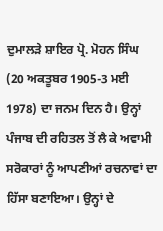ਦੁਮਾਲੜੇ ਸ਼ਾਇਰ ਪ੍ਰੋ. ਮੋਹਨ ਸਿੰਘ (20 ਅਕਤੂਬਰ 1905-3 ਮਈ 1978) ਦਾ ਜਨਮ ਦਿਨ ਹੈ। ਉਨ੍ਹਾਂ ਪੰਜਾਬ ਦੀ ਰਹਿਤਲ ਤੋਂ ਲੈ ਕੇ ਅਵਾਮੀ ਸਰੋਕਾਰਾਂ ਨੂੰ ਆਪਣੀਆਂ ਰਚਨਾਵਾਂ ਦਾ ਹਿੱਸਾ ਬਣਾਇਆ। ਉਨ੍ਹਾਂ ਦੇ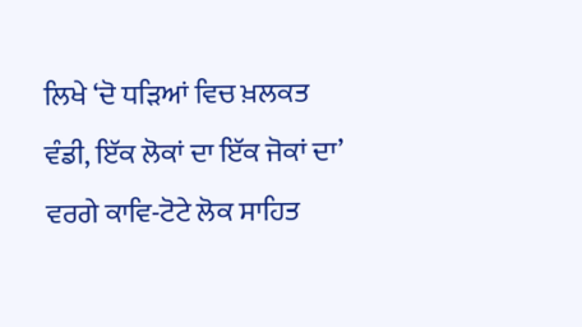ਲਿਖੇ ‘ਦੋ ਧੜਿਆਂ ਵਿਚ ਖ਼ਲਕਤ ਵੰਡੀ, ਇੱਕ ਲੋਕਾਂ ਦਾ ਇੱਕ ਜੋਕਾਂ ਦਾ’ ਵਰਗੇ ਕਾਵਿ-ਟੋਟੇ ਲੋਕ ਸਾਹਿਤ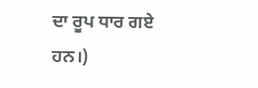ਦਾ ਰੂਪ ਧਾਰ ਗਏ ਹਨ।)